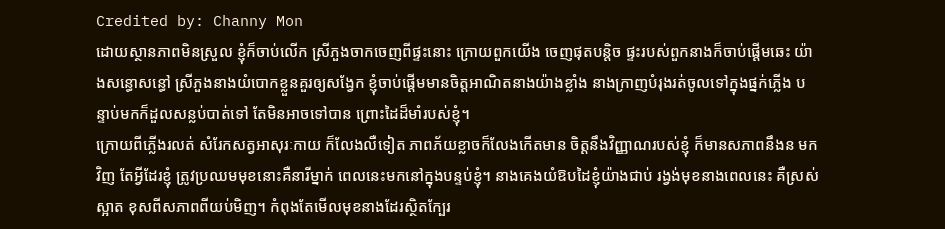Credited by: Channy Mon
ដោយស្ថានភាពមិនស្រួល ខ្ញុំក៏ចាប់លើក ស្រីភួងចាកចេញពីផ្ទះនោះ ក្រោយពួកយើង ចេញផុតបន្តិច ផ្ទះរបស់ពួកនាងក៏ចាប់ផ្តើមឆេះ យ៉ាងសន្ធោសន្ធៅ ស្រីភួងនាងយំបោកខ្លួនគួរឲ្យសង្វែក ខ្ញុំចាប់ផ្តើមមានចិត្តអាណិតនាងយ៉ាងខ្លាំង នាងក្រាញបំរុងរត់ចូលទៅក្នុងផ្នក់ភ្លើង បន្ទាប់មកក៏ដួលសន្លប់បាត់ទៅ តែមិនអាចទៅបាន ព្រោះដៃដ៏មាំរបស់ខ្ញុំ។
ក្រោយពីភ្លើងរលត់ សំរែកសត្វអាសុរៈកាយ ក៏លែងលឺទៀត ភាពភ័យខ្លាចក៏លែងកើតមាន ចិត្តនឹងវិញ្ញាណរបស់ខ្ញុំ ក៏មានសភាពនឹងន មកវិញ តែអ្វីដែរខ្ញុំ ត្រូវប្រឈមមុខនោះគឺនារីម្នាក់ ពេលនេះមកនៅក្នុងបន្ទប់ខ្ញុំ។ នាងគេងយំឱបដៃខ្ញុំយ៉ាងជាប់ រង្វង់មុខនាងពេលនេះ គឺស្រស់ស្អាត ខុសពីសភាពពីយប់មិញ។ កំពុងតែមើលមុខនាងដែរស្ថិតក្បែរ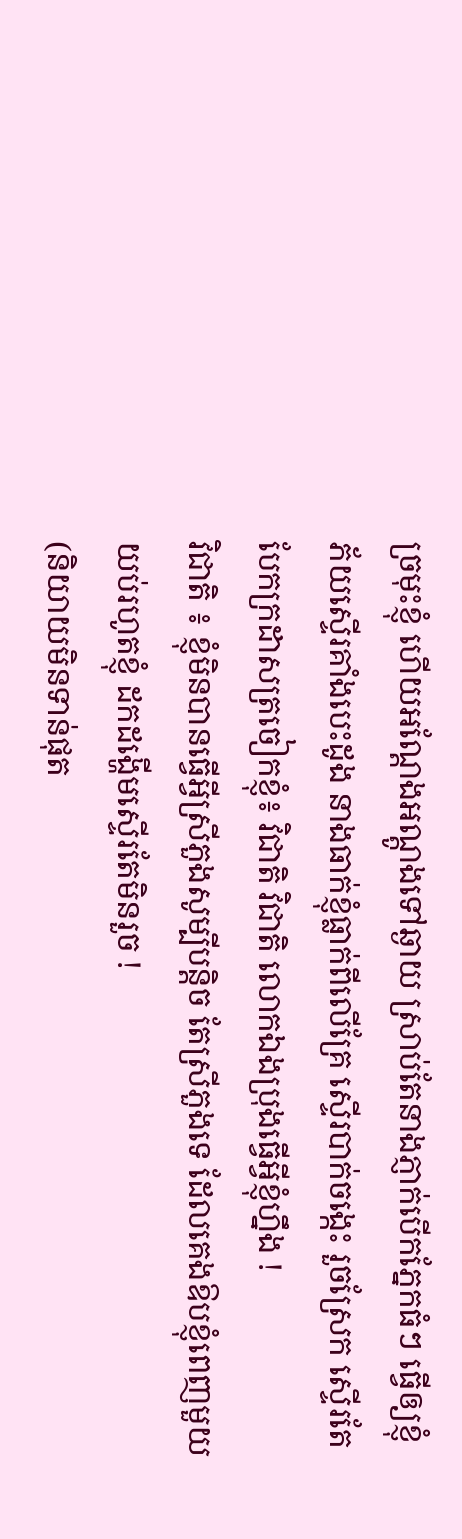ច្រមុះខ្ញុំ ហើយអណ្តែងអណ្តូងទៅឆ្ងាយ ស្រាប់តែនាងភ្ញាក់បើកភ្នែកធំៗ ធ្វើឲ្យខ្ញុំភ័យស្ទើរគាំងបេះដូង នាងធាក់ខ្ញុំធ្លាក់ពីលើគ្រែ ស្ទើរបាក់ចង្កេះ រួចស្រែក ស្ទើរតែបែកក្រដាសត្រចៀកខ្ញុំ៖ វិជាតិ វិជាតិ លោកឯងប្រុងធ្វើអ្វីខ្ញុំហ្នឹង !
វិជាតិ ៖ ខ្ញុំមិនបានធ្វើអ្វីស្រីភួងសូម្បីបន្តិច តែស្រីភួងទេ ដែលគេងឱបខ្ញុំពេញមួយយប់រហូតខ្ញុំ ដកដង្ហើមស្ទើរតែមិនរួច !
(និយាយមិនទាន់ផុត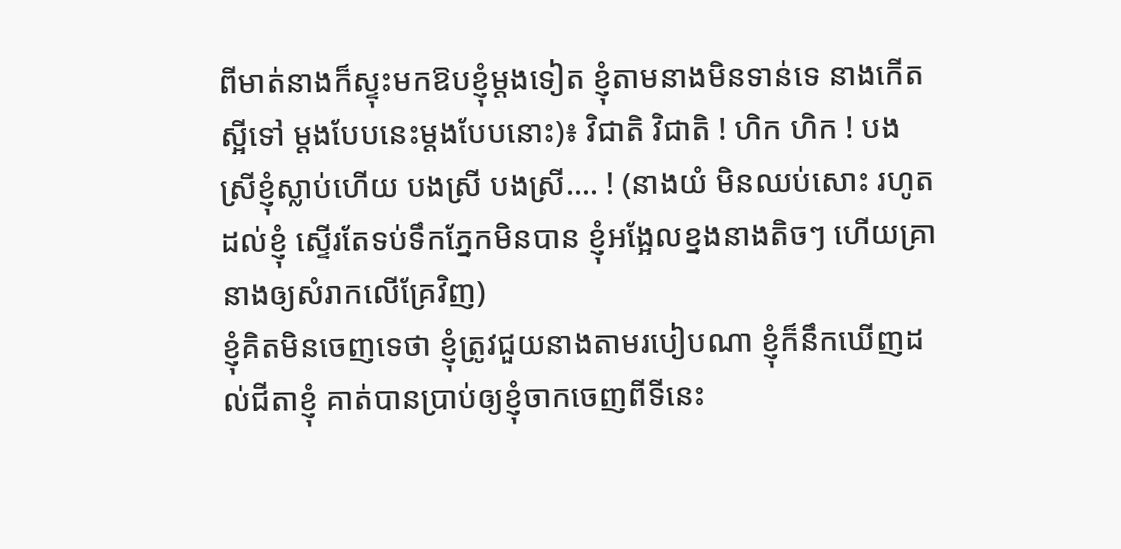ពីមាត់នាងក៏ស្ទុះមកឱបខ្ញុំម្តងទៀត ខ្ញុំតាមនាងមិនទាន់ទេ នាងកើតស្អីទៅ ម្តងបែបនេះម្តងបែបនោះ)៖ វិជាតិ វិជាតិ ! ហិក ហិក ! បងស្រីខ្ញុំស្លាប់ហើយ បងស្រី បងស្រី…. ! (នាងយំ មិនឈប់សោះ រហូតដល់ខ្ញុំ ស្ទើរតែទប់ទឹកភ្នែកមិនបាន ខ្ញុំអង្អែលខ្នងនាងតិចៗ ហើយគ្រានាងឲ្យសំរាកលើគ្រែវិញ)
ខ្ញុំគិតមិនចេញទេថា ខ្ញុំត្រូវជួយនាងតាមរបៀបណា ខ្ញុំក៏នឹកឃើញដល់ជីតាខ្ញុំ គាត់បានប្រាប់ឲ្យខ្ញុំចាកចេញពីទីនេះ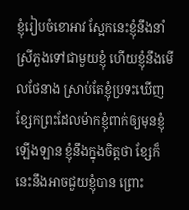ខ្ញុំរៀបចំខោអាវ ស្អែកនេះខ្ញុំនឹងនាំស្រីភួងទៅជាមួយខ្ញុំ ហើយខ្ញុំនឹងមើលថែនាង ស្រាប់តែខ្ញុំប្រទះឃើញខ្សែកព្រះដែលម៉ាកខ្ញុំពាក់ឲ្យមុនខ្ញុំឡើងឡាន ខ្ញុំនឹងក្នុងចិត្តថា ខ្សែក៏នេះនឹងអាចជួយខ្ញុំបាន ព្រោះ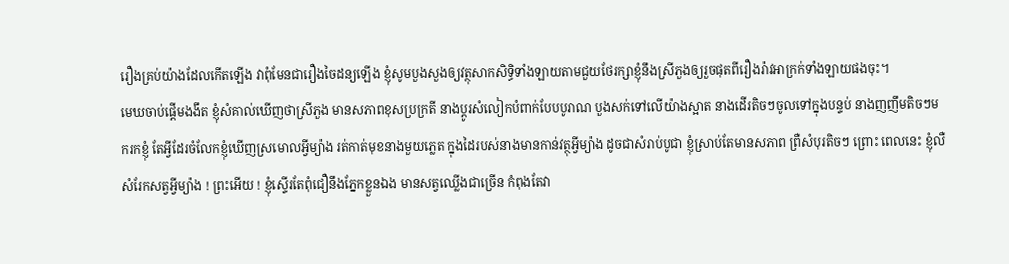រឿងគ្រប់យ៉ាងដែលកើតឡើង វាពុំមែនជារឿងចៃដន្យឡើង ខ្ញុំសូមបួងសួងឲ្យវត្ថុសាកសិទ្ធិទាំងឡាយតាមជួយថែរក្សាខ្ញុំនឹងស្រីភួងឲ្យរួចផុតពីរឿងរ៉ាវអាក្រក់ទាំងឡាយផងចុះ។
មេឃចាប់ផ្តើមងងឹត ខ្ញុំសំគាល់ឃើញថាស្រីភួង មានសភាពខុសប្រក្រតី នាងប្តូរសំលៀកបំពាក់បែបបូរាណ បួងសក់ទៅលើយ៉ាងស្អាត នាងដើរតិចៗចូលទៅក្នុងបន្ទប់ នាងញញឹមតិចៗមករកខ្ញុំ តែអ្វីដែរចំលែកខ្ញុំឃើញស្រមោលអ្វីម្យ៉ាង រត់កាត់មុខនាងមួយភ្លេត ក្នុងដៃរបស់នាងមានកាន់វត្ថុអ្វីម្យ៉ាង ដូចជាសំរាប់បូជា ខ្ញុំស្រាប់តែមានសភាព ព្រឺសំបុរតិចៗ ព្រោះ ពេលនេះ ខ្ញុំលឺសំរែកសត្វអ្វីម្យ៉ាង ! ព្រះអើយ ! ខ្ញុំស្ទើរតែពុំជឿនឹងភ្នែកខ្លួនឯង មានសត្វឈ្លើងជាច្រើន កំពុងតែវា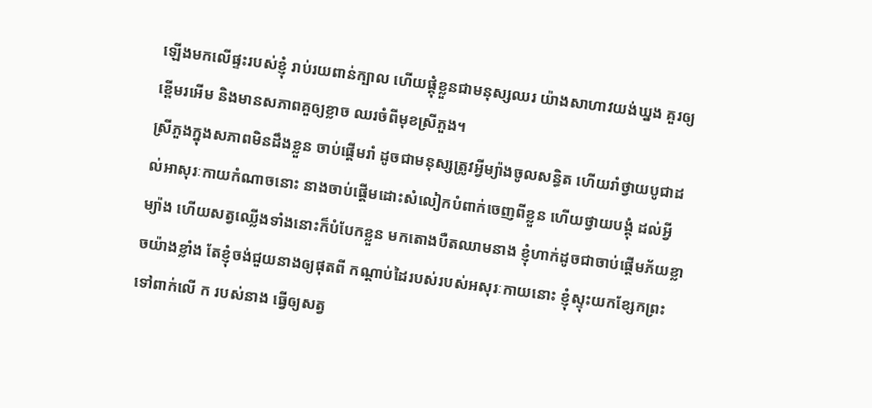ឡើងមកលើផ្ទះរបស់ខ្ញុំ រាប់រយពាន់ក្បាល ហើយផ្គុំខ្លួនជាមនុស្សឈរ យ៉ាងសាហាវយង់ឃ្នង គួរឲ្យខ្ពើមរអើម និងមានសភាពគួឲ្យខ្លាច ឈរចំពីមុខស្រីភួង។
ស្រីភួងក្នុងសភាពមិនដឹងខ្លួន ចាប់ផ្តើមរាំ ដូចជាមនុស្សត្រូវអ្វីម្យ៉ាងចូលសន្ធិត ហើយរាំថ្វាយបូជាដល់អាសុរៈកាយកំណាចនោះ នាងចាប់ផ្តើមដោះសំលៀកបំពាក់ចេញពីខ្លួន ហើយថ្វាយបង្គុំ ដល់អ្វីម្យ៉ាង ហើយសត្វឈ្លើងទាំងនោះក៏បំបែកខ្លួន មកតោងបឺតឈាមនាង ខ្ញុំហាក់ដូចជាចាប់ផ្តើមភ័យខ្លាចយ៉ាងខ្លាំង តែខ្ញុំចង់ជួយនាងឲ្យផុតពី កណ្តាប់ដៃរបស់របស់អសុរៈកាយនោះ ខ្ញុំស្ទុះយកខ្សែកព្រះ ទៅពាក់លើ ក របស់នាង ធ្វើឲ្យសត្វ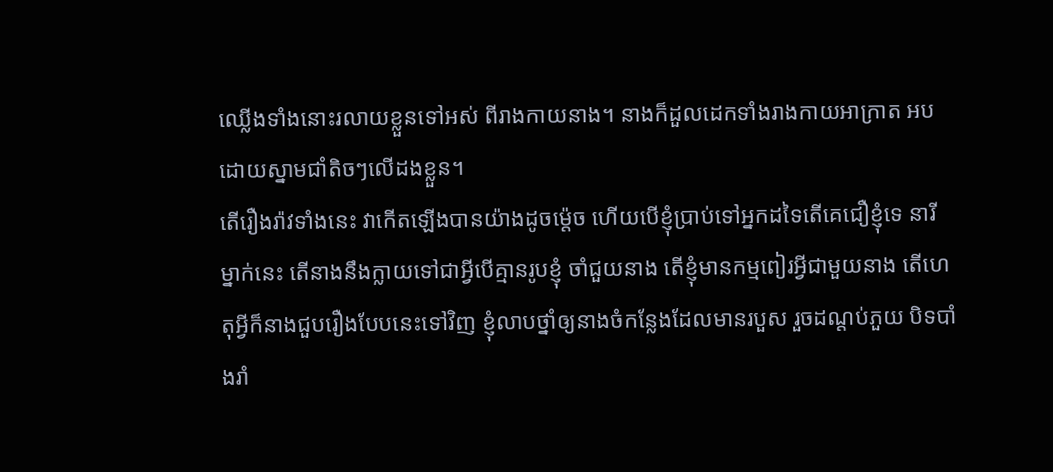ឈ្លើងទាំងនោះរលាយខ្លួនទៅអស់ ពីរាងកាយនាង។ នាងក៏ដួលដេកទាំងរាងកាយអាក្រាត អបដោយស្នាមជាំតិចៗលើដងខ្លួន។
តើរឿងរ៉ាវទាំងនេះ វាកើតឡើងបានយ៉ាងដូចម្ត៉េច ហើយបើខ្ញុំប្រាប់ទៅអ្នកដទៃតើគេជឿខ្ញុំទេ នារីម្នាក់នេះ តើនាងនឹងក្លាយទៅជាអ្វីបើគ្មានរូបខ្ញុំ ចាំជួយនាង តើខ្ញុំមានកម្មពៀរអ្វីជាមួយនាង តើហេតុអ្វីក៏នាងជួបរឿងបែបនេះទៅវិញ ខ្ញុំលាបថ្នាំឲ្យនាងចំកន្លែងដែលមានរបួស រួចដណ្តប់ភួយ បិទបាំងរាំ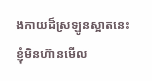ងកាយដ៏ស្រឡូនស្អាតនេះ ខ្ញុំមិនហ៊ានមើល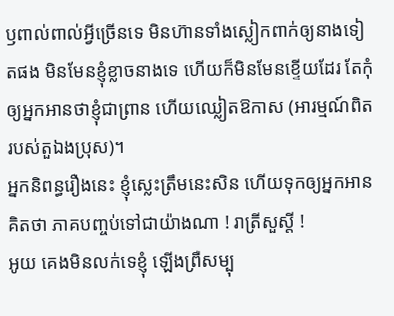ឫពាល់ពាល់អ្វីច្រើនទេ មិនហ៊ានទាំងស្លៀកពាក់ឲ្យនាងទៀតផង មិនមែនខ្ញុំខ្លាចនាងទេ ហើយក៏មិនមែនខ្ទើយដែរ តែកុំឲ្យអ្នកអានថាខ្ញុំជាព្រាន ហើយឈ្លៀតឱកាស (អារម្មណ៍ពិតរបស់តួឯងប្រុស)។
អ្នកនិពន្ធរឿងនេះ ខ្ញុំស្លេះត្រឹមនេះសិន ហើយទុកឲ្យអ្នកអាន គិតថា ភាគបញ្ចប់ទៅជាយ៉ាងណា ! រាត្រីសួស្តី !
អូយ គេងមិនលក់ទេខ្ញុំ ឡើងព្រឺសម្បុ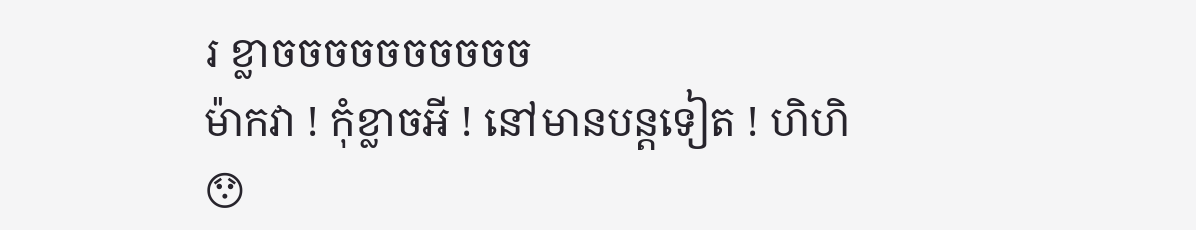រ ខ្លាចចចចចចចចចច
ម៉ាកវា ! កុំខ្លាចអី ! នៅមានបន្តទៀត ! ហិហិ
😯